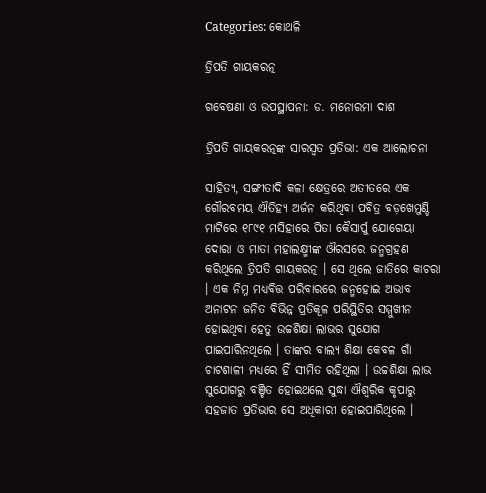Categories: କୋଥଳି

ତ୍ରିପତି ଗାୟକରତ୍ନ

ଗବେଷଣା ଓ ଉପସ୍ଥାପନା: ଡ. ମନୋରମା ଦାଶ

ତ୍ରିପତି ଗାୟକରତ୍ନଙ୍କ ସାରସ୍ଵତ ପ୍ରତିଭା: ଏକ ଆଲୋଚନା

ସାହିତ୍ୟ, ସଙ୍ଗୀତାଦି କଳା କ୍ଷେତ୍ରରେ ଅତୀତରେ ଏକ ଗୌରବମୟ ଐତିହ୍ୟ ଅର୍ଜନ କରିଥିବା ପବିତ୍ର ବଡ଼ଖେମୁଣ୍ଡି ମାଟିରେ ୧୮୯୧ ମସିହାରେ ପିତା କୈସାର୍ପୁ ଯୋଗେୟା ଦୋରା ଓ ମାତା ମହାଲକ୍ଷ୍ମୀଙ୍କ ଔରସରେ ଜନ୍ମଗ୍ରହଣ କରିଥିଲେ ତ୍ରିପତି ଗାୟକରତ୍ନ । ସେ ଥିଲେ ଜାତିରେ କାଚରା । ଏକ ନିମ୍ନ ମଧ୍ୟବିତ୍ତ ପରିବାରରେ ଜନ୍ମହୋଇ ଅଭାବ ଅନାଟନ ଜନିତ ବିଭିନ୍ନ ପ୍ରତିକୂଳ ପରିସ୍ଥିତିର ସମ୍ମୁଖୀନ ହୋଇଥିବା ହେତୁ ଉଚ୍ଚଶିକ୍ଷା ଲାଭର ସୁଯୋଗ ପାଇପାରିନଥିଲେ । ତାଙ୍କର ବାଲ୍ୟ ଶିକ୍ଷା କେବଳ ଗାଁ ଚାଟଶାଳୀ ମଧ୍ୟରେ ହିଁ ସୀମିତ ରହିଥିଲା । ଉଚ୍ଚଶିକ୍ଷା ଲାଭ ସୁଯୋଗରୁ ବଞ୍ଚିତ ହୋଇଥଲେ ସୁଦ୍ଧା ଐଶ୍ଵରିକ କୃପାରୁ ସହଜାତ ପ୍ରତିଭାର ସେ ଅଧିକାରୀ ହୋଇପାରିଥିଲେ ।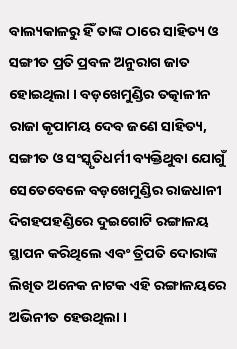ବାଲ୍ୟକାଳରୁ ହିଁ ତାଙ୍କ ଠାରେ ସାହିତ୍ୟ ଓ ସଙ୍ଗୀତ ପ୍ରତି ପ୍ରବଳ ଅନୁରାଗ ଜାତ ହୋଇଥିଲା । ବଡ଼ଖେମୁଣ୍ଡିର ତତ୍କାଳୀନ ରାଜା କୃପାମୟ ଦେବ ଜଣେ ସାହିତ୍ୟ, ସଙ୍ଗୀତ ଓ ସଂସ୍କୃତିଧର୍ମୀ ବ୍ୟକ୍ତିଥୁବା ଯୋଗୁଁ ସେତେବେଳେ ବଡ଼ଖେମୁଣ୍ଡିର ରାଜଧାନୀ ଦିଗହପହଣ୍ଡିରେ ଦୁଇଗୋଟି ରଙ୍ଗାଳୟ ସ୍ଥାପନ କରିଥିଲେ ଏବଂ ତ୍ରିପତି ଦୋରାଙ୍କ ଲିଖିତ ଅନେକ ନାଟକ ଏହି ରଙ୍ଗାଳୟରେ ଅଭିନୀତ ହେଉଥିଲା ।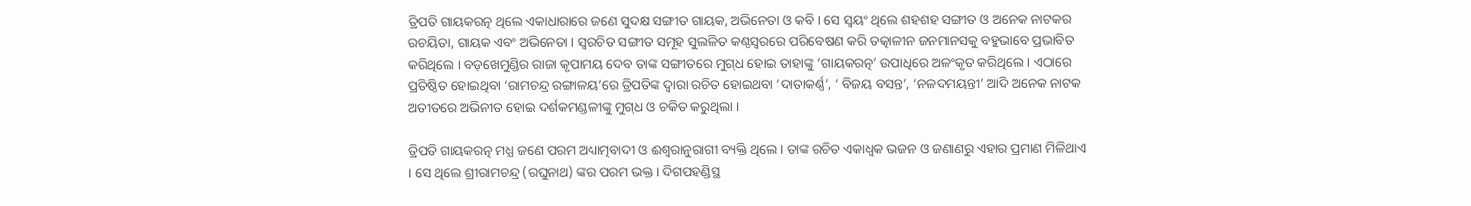ତ୍ରିପତି ଗାୟକରତ୍ନ ଥିଲେ ଏକାଧାରାରେ ଜଣେ ସୁଦକ୍ଷ ସଙ୍ଗୀତ ଗାୟକ, ଅଭିନେତା ଓ କବି । ସେ ସ୍ଵୟଂ ଥିଲେ ଶହଶହ ସଙ୍ଗୀତ ଓ ଅନେକ ନାଟକର ରଚୟିତା, ଗାୟକ ଏବଂ ଅଭିନେତା । ସ୍ୱରଚିତ ସଙ୍ଗୀତ ସମୂହ ସୁଲଳିତ କଣ୍ଠସ୍ଵରରେ ପରିବେଷଣ କରି ତତ୍କାଳୀନ ଜନମାନସକୁ ବହୁଭାବେ ପ୍ରଭାବିତ କରିଥିଲେ । ବଡ଼ଖେମୁଣ୍ଡିର ରାଜା କୃପାମୟ ଦେବ ତାଙ୍କ ସଙ୍ଗୀତରେ ମୁଗ୍‌ଧ ହୋଇ ତାହାଙ୍କୁ ‘ଗାୟକରତ୍ନ’ ଉପାଧିରେ ଅଳଂକୃତ କରିଥିଲେ । ଏଠାରେ ପ୍ରତିଷ୍ଠିତ ହୋଇଥିବା ‘ରାମଚନ୍ଦ୍ର ରଙ୍ଗାଳୟ’ରେ ତ୍ରିପତିଙ୍କ ଦ୍ବାରା ରଚିତ ହୋଇଥବା ‘ଦାତାକର୍ଣ୍ଣ’, ‘ ବିଜୟ ବସନ୍ତ’, ‘ନଳଦମୟନ୍ତୀ’ ଆଦି ଅନେକ ନାଟକ ଅତୀତରେ ଅଭିନୀତ ହୋଇ ଦର୍ଶକମଣ୍ଡଳୀଙ୍କୁ ମୁଗ୍‌ଧ ଓ ଚକିତ କରୁଥିଲା ।

ତ୍ରିପତି ଗାୟକରତ୍ନ ମଧ୍ଯ ଜଣେ ପରମ ଅଧ୍ୟାତ୍ମବାଦୀ ଓ ଈଶ୍ଵରାନୁରାଗୀ ବ୍ୟକ୍ତି ଥିଲେ । ତାଙ୍କ ରଚିତ ଏକାଧ୍ଵକ ଭଜନ ଓ ଜଣାଣରୁ ଏହାର ପ୍ରମାଣ ମିଳିଥାଏ । ସେ ଥିଲେ ଶ୍ରୀରାମଚନ୍ଦ୍ର (ରଘୁନାଥ) ଙ୍କର ପରମ ଭକ୍ତ । ଦିଗପହଣ୍ଡିସ୍ଥ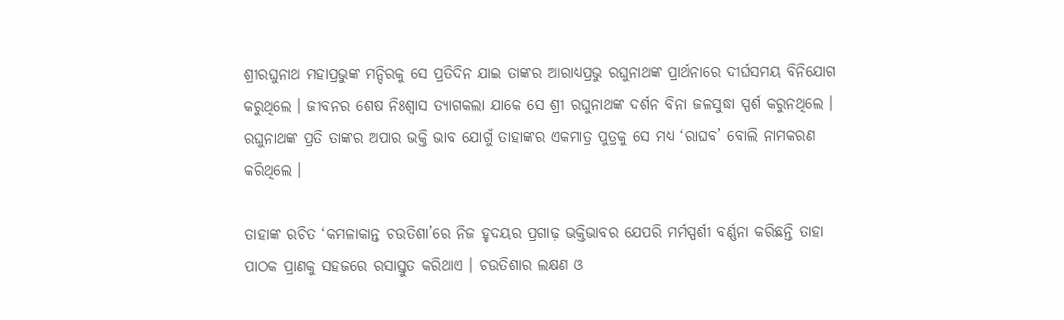ଶ୍ରୀରଘୁନାଥ ମହାପ୍ରଭୁଙ୍କ ମନ୍ଦିରକୁ ସେ ପ୍ରତିଦିନ ଯାଇ ତାଙ୍କର ଆରାଧ୍ୟପ୍ରଭୁ ରଘୁନାଥଙ୍କ ପ୍ରାର୍ଥନାରେ ଦୀର୍ଘସମୟ ବିନିଯୋଗ କରୁଥିଲେ । ଜୀବନର ଶେଷ ନିଃଶ୍ବାସ ତ୍ୟାଗକଲା ଯାକେ ସେ ଶ୍ରୀ ରଘୁନାଥଙ୍କ ଦର୍ଶନ ବିନା ଜଳସୁଦ୍ଧା ସ୍ପର୍ଶ କରୁନଥିଲେ । ରଘୁନାଥଙ୍କ ପ୍ରତି ତାଙ୍କର ଅପାର ଭକ୍ତି ଭାବ ଯୋଗୁଁ ତାହାଙ୍କର ଏକମାତ୍ର ପୁତ୍ରକୁ ସେ ମଧ୍ୟ ‘ରାଘବ’ ବୋଲି ନାମକରଣ କରିଥିଲେ ।

ତାହାଙ୍କ ରଚିତ ‘କମଳାକାନ୍ତ ଚଉତିଶା’ରେ ନିଜ ହୃଦୟର ପ୍ରଗାଢ଼ ଭକ୍ତିଭାବର ଯେପରି ମର୍ମସ୍ପର୍ଶୀ ବର୍ଣ୍ଣନା କରିଛନ୍ତି ତାହା ପାଠକ ପ୍ରାଣକୁ ସହଜରେ ରସାସ୍ତୁତ କରିଥାଏ । ଚଉତିଶାର ଲକ୍ଷଣ ଓ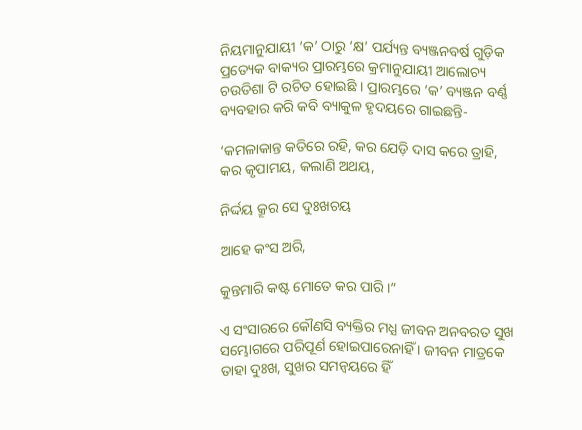ନିୟମାନୁଯାୟୀ ‘କ’ ଠାରୁ ‘କ୍ଷ’ ପର୍ଯ୍ୟନ୍ତ ବ୍ୟଞ୍ଜନବର୍ଷ ଗୁଡ଼ିକ ପ୍ରତ୍ୟେକ ବାକ୍ୟର ପ୍ରାରମ୍ଭରେ କ୍ରମାନୁଯାୟୀ ଆଲୋଚ୍ୟ ଚଉତିଶା ଟି ରଚିତ ହୋଇଛି । ପ୍ରାରମ୍ଭରେ ‘କ’ ବ୍ୟଞ୍ଜନ ବର୍ଣ୍ଣ ବ୍ୟବହାର କରି କବି ବ୍ୟାକୁଳ ହୃଦୟରେ ଗାଇଛନ୍ତି-

‘କମଳାକାନ୍ତ କତିରେ ରହି, କର ଯେଡ଼ି ଦାସ କରେ ତ୍ରାହି,
କର କୃପାମୟ, କଲାଣି ଅଥୟ,

ନିର୍ଦ୍ଦୟ କ୍ରୂର ସେ ଦୁଃଖଚୟ

ଆହେ କଂସ ଅରି,

କୁନ୍ତମାରି କଷ୍ଟ ମୋତେ କର ପାରି ।”

ଏ ସଂସାରରେ କୌଣସି ବ୍ୟକ୍ତିର ମଧ୍ଯ ଜୀବନ ଅନବରତ ସୁଖ ସମ୍ଭୋଗରେ ପରିପୂର୍ଣ ହୋଇପାରେନାହିଁ । ଜୀବନ ମାତ୍ରକେ ତାହା ଦୁଃଖ, ସୁଖର ସମନ୍ଵୟରେ ହିଁ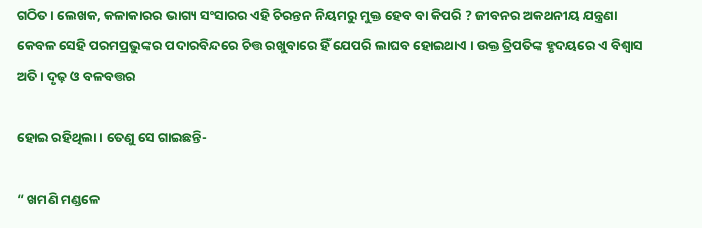ଗଠିତ । ଲେଖକ, କଳାକାରର ଭାଗ୍ୟ ସଂସାରର ଏହି ଚିରନ୍ତନ ନିୟମରୁ ମୁକ୍ତ ହେବ ବା କିପରି ? ଜୀବନର ଅକଥନୀୟ ଯନ୍ତ୍ରଣା କେବଳ ସେହି ପରମପ୍ରଭୁଙ୍କର ପଦାରବିନ୍ଦରେ ଚିତ୍ତ ରଖୁବାରେ ହିଁ ଯେପରି ଲାଘବ ହୋଇଥାଏ । ଉକ୍ତ ତ୍ରିପତିଙ୍କ ହୃଦୟରେ ଏ ବିଶ୍ଵାସ ଅତି । ଦୃଢ଼ ଓ ବଳବତ୍ତର

ହୋଇ ରହିଥିଲା । ତେଣୁ ସେ ଗାଇଛନ୍ତି-

“ ଖମଣି ମଣ୍ଡଳେ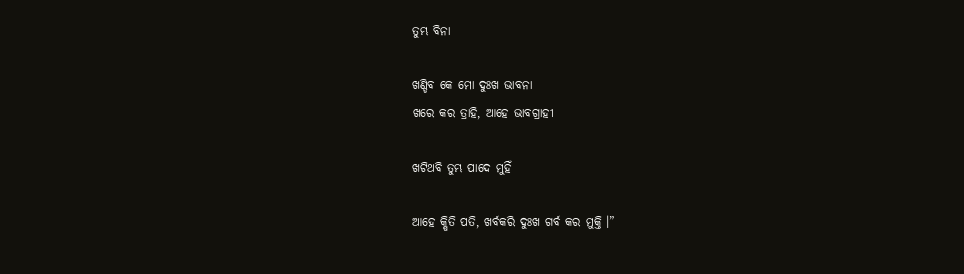ତୁମ୍ଭ ବିନା

ଖଣ୍ଡିବ କେ ମୋ ଦୁଃଖ ଭାବନା
ଖରେ କର ତ୍ରାହି, ଆହେ ଭାବଗ୍ରାହୀ

ଖଟିଥବି ତୁମ୍ଭ ପାଦେ ମୁହିଁ

ଆହେ କ୍ଷିତି ପତି, ଖର୍ବକରି ଦୁଃଖ ଗର୍ବ କର ମୁକ୍ତି ।”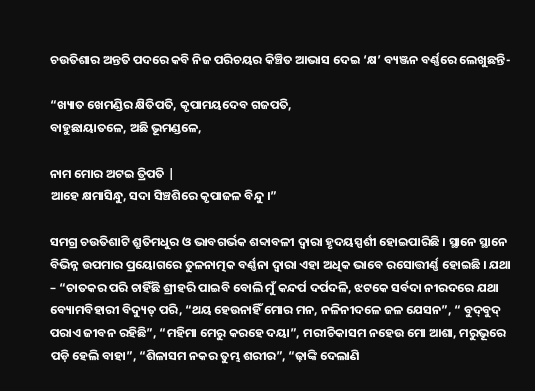ଚଉତିଶାର ଅନ୍ତତି ପଦରେ କବି ନିଜ ପରିଚୟର କିଞ୍ଚିତ ଆଭାସ ଦେଇ ‘କ୍ଷ’ ବ୍ୟଞ୍ଜନ ବର୍ଣ୍ଣରେ ଲେଖୁଛନ୍ତି-

“ଖ୍ୟାତ ଖେମଣ୍ଡିର କ୍ଷିତିପତି, କୃପାମୟଦେବ ଗଜପତି,
ବାହୁଛାୟାତଳେ, ଅଛି ଭୂମଣ୍ଡଳେ,

ନାମ ମୋର ଅଟଇ ତ୍ରିପତି |
ଆହେ କ୍ଷମାସିନ୍ଧୁ, ସଦା ସିଞ୍ଚଶିରେ କୃପାଜଳ ବିନ୍ଦୁ ।”

ସମଗ୍ର ଚଉତିଶାଟି ଶ୍ରୁତିମଧୁର ଓ ଭାବଗର୍ଭକ ଶବ୍ଦାବଳୀ ଦ୍ୱାରା ହୃଦୟସ୍ପର୍ଶୀ ହୋଇପାରିଛି । ସ୍ଥାନେ ସ୍ଥାନେ ବିଭିନ୍ନ ଉପମାର ପ୍ରୟୋଗରେ ତୁଳନାତ୍ମକ ବର୍ଣ୍ଣନା ଦ୍ଵାରା ଏହା ଅଧିକ ଭାବେ ରସୋତ୍ତୀର୍ଣ୍ଣ ହୋଇଛି । ଯଥା – “ଚାତକର ପରି ଚାହିଁଛି ଶ୍ରୀହରି ପାଇବି ବୋଲି ମୁଁ କନ୍ଦର୍ପ ଦର୍ପଦଳି, ଝଟକେ ସର୍ବଦା ନୀରଦରେ ଯଥା ବ୍ୟୋମବିହାରୀ ବିଦ୍ୟୁତ୍ ପରି, “ଥୟ ହେଉନାହିଁ ମୋର ମନ, ନଳିନୀଦଳେ ଜଳ ଯେସନ”, “ ବୁଦ୍‌ବୁଦ୍ ପରାଏ ଜୀବନ ରହିଛି”, “ମହିମା ମେରୁ କରହେ ଦୟା”, ମରୀଚିକାସମ ନହେଉ ମୋ ଆଶା, ମରୁଭୂରେ ପଡ଼ି ହେଲି ବାହା”, “ଶିଳାସମ ନକର ତୁମ୍ଭ ଶରୀର”, “ଢ଼ାଙ୍କି ଦେଲାଣି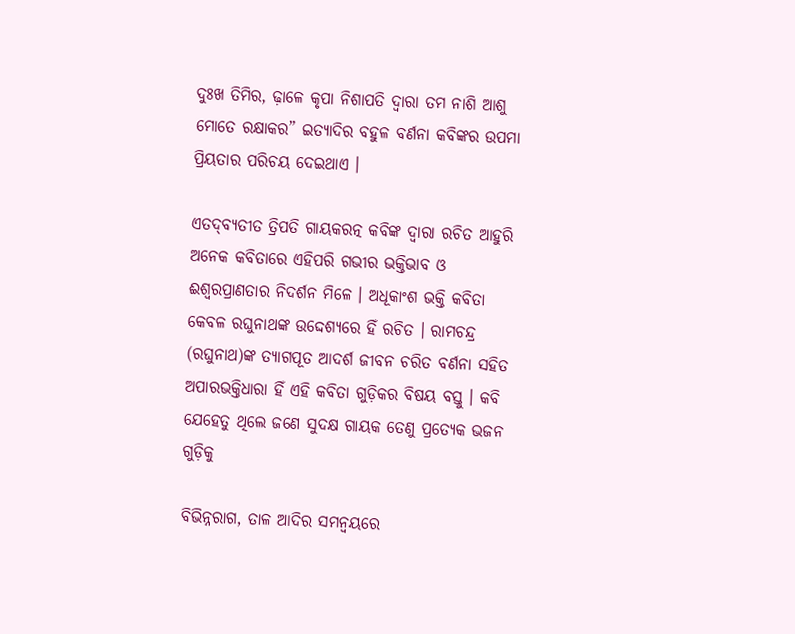ଦୁଃଖ ତିମିର, ଢ଼ାଳେ କୃପା ନିଶାପତି ଦ୍ଵାରା ତମ ନାଶି ଆଶୁ ମୋତେ ରକ୍ଷାକର” ଇତ୍ୟାଦିର ବହୁଳ ବର୍ଣନା କବିଙ୍କର ଉପମା ପ୍ରିୟତାର ପରିଚୟ ଦେଇଥାଏ ।

ଏତଦ୍‌ବ୍ୟତୀତ ତ୍ରିପତି ଗାୟକରତ୍ନ କବିଙ୍କ ଦ୍ଵାରା ରଚିତ ଆହୁରି ଅନେକ କବିତାରେ ଏହିପରି ଗଭୀର ଭକ୍ତିଭାବ ଓ ଈଶ୍ୱରପ୍ରାଣତାର ନିଦର୍ଶନ ମିଳେ । ଅଧୂକାଂଶ ଭକ୍ତି କବିତା କେବଳ ରଘୁନାଥଙ୍କ ଉଦ୍ଦେଶ୍ୟରେ ହିଁ ରଚିତ । ରାମଚନ୍ଦ୍ର (ରଘୁନାଥ)ଙ୍କ ତ୍ୟାଗପୂତ ଆଦର୍ଶ ଜୀବନ ଚରିତ ବର୍ଣନା ସହିତ ଅପାରଭକ୍ତିଧାରା ହିଁ ଏହି କବିତା ଗୁଡ଼ିକର ବିଷୟ ବସ୍ତୁ । କବି ଯେହେତୁ ଥିଲେ ଜଣେ ସୁଦକ୍ଷ ଗାୟକ ତେଣୁ ପ୍ରତ୍ୟେକ ଭଜନ ଗୁଡ଼ିକୁ

ବିଭିନ୍ନରାଗ, ତାଳ ଆଦିର ସମନ୍ଵୟରେ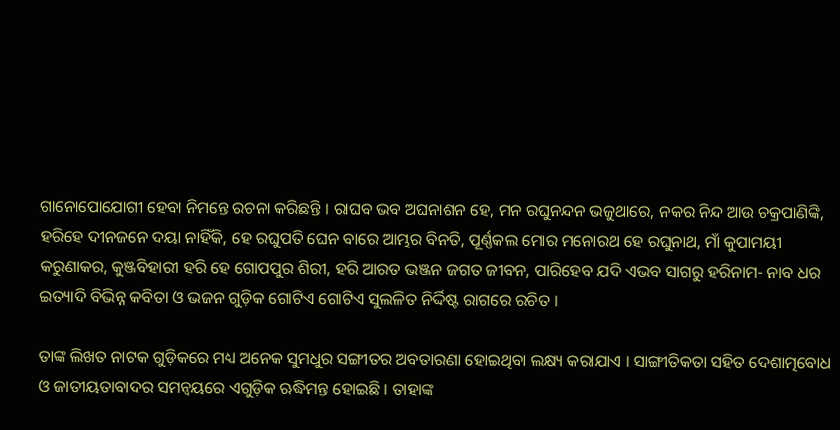ଗାନୋପୋଯୋଗୀ ହେବା ନିମନ୍ତେ ରଚନା କରିଛନ୍ତି । ରାଘବ ଭବ ଅଘନାଶନ ହେ, ମନ ରଘୁନନ୍ଦନ ଭଜୁଥାରେ, ନକର ନିନ୍ଦ ଆଉ ଚକ୍ରପାଣିଙ୍କି, ହରିହେ ଦୀନଜନେ ଦୟା ନାହିଁକି, ହେ ରଘୁପତି ଘେନ ବାରେ ଆମ୍ଭର ବିନତି, ପୂର୍ଣ୍ଣକଲ ମୋର ମନୋରଥ ହେ ରଘୁନାଥ, ମାଁ କୁପାମୟୀ କରୁଣାକର, କୁଞ୍ଜବିହାରୀ ହରି ହେ ଗୋପପୁର ଶିରୀ, ହରି ଆରତ ଭଞ୍ଜନ ଜଗତ ଜୀବନ, ପାରିହେବ ଯଦି ଏଭବ ସାଗରୁ ହରିନାମ- ନାବ ଧର ଇତ୍ୟାଦି ବିଭିନ୍ନ କବିତା ଓ ଭଜନ ଗୁଡ଼ିକ ଗୋଟିଏ ଗୋଟିଏ ସୁଲଳିତ ନିର୍ଦ୍ଦିଷ୍ଟ ରାଗରେ ରଚିତ ।

ତାଙ୍କ ଲିଖତ ନାଟକ ଗୁଡ଼ିକରେ ମଧ୍ୟ ଅନେକ ସୁମଧୁର ସଙ୍ଗୀତର ଅବତାରଣା ହୋଇଥିବା ଲକ୍ଷ୍ୟ କରାଯାଏ । ସାଙ୍ଗୀତିକତା ସହିତ ଦେଶାତ୍ମବୋଧ ଓ ଜାତୀୟତାବାଦର ସମନ୍ଵୟରେ ଏଗୁଡ଼ିକ ଋଦ୍ଧିମନ୍ତ ହୋଇଛି । ତାହାଙ୍କ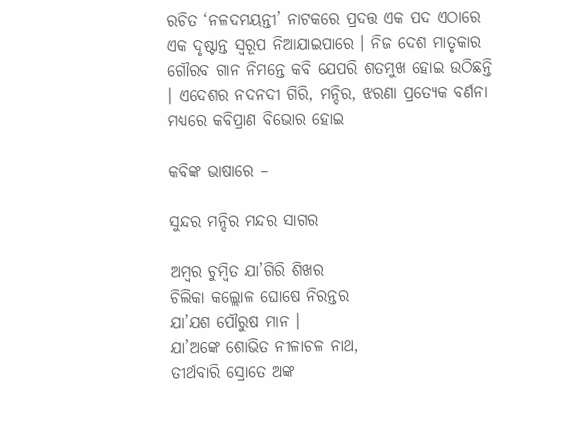ରଚିତ ‘ନଳଦମୟନ୍ତୀ’ ନାଟକରେ ପ୍ରଦତ୍ତ ଏକ ପଦ ଏଠାରେ ଏକ ଦୃଷ୍ଟାନ୍ତ ସ୍ଵରୂପ ନିଆଯାଇପାରେ । ନିଜ ଦେଶ ମାତୃକାର ଗୌରବ ଗାନ ନିମନ୍ତେ କବି ଯେପରି ଶତମୁଖ ହୋଇ ଉଠିଛନ୍ତି । ଏଦେଶର ନଦନଦୀ ଗିରି, ମନ୍ଦିର, ଝରଣା ପ୍ରତ୍ୟେକ ବର୍ଣନା ମଧ୍ଯରେ କବିପ୍ରାଣ ବିଭୋର ହୋଇ

କବିଙ୍କ ଭାଷାରେ –

ସୁନ୍ଦର ମନ୍ଦିର ମନ୍ଦର ସାଗର

ଅମ୍ବର ଚୁମ୍ବିତ ଯା’ଗିରି ଶିଖର
ଚିଲିକା କଲ୍ଲୋଳ ଘୋଷେ ନିରନ୍ତର
ଯା’ଯଶ ପୌରୁଷ ମାନ ।
ଯା’ଅଙ୍କେ ଶୋଭିତ ନୀଳାଚଳ ନାଥ,
ତୀର୍ଥବାରି ସ୍ରୋତେ ଅଙ୍କ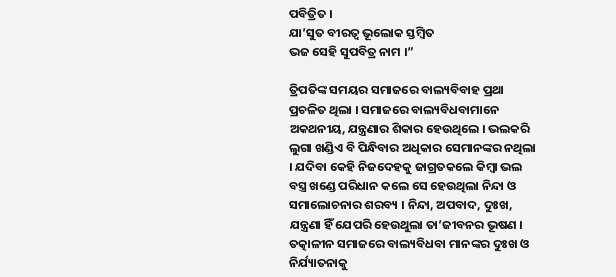ପବିତ୍ରିତ ।
ଯା’ସୁତ ବୀରତ୍ୱ ଭୂଲୋକ ସ୍ତମ୍ବିତ
ଭଜ ସେହି ସୁପବିତ୍ର ନାମ ।”

ତ୍ରିପତିଙ୍କ ସମୟର ସମାଜରେ ବାଲ୍ୟବିବାହ ପ୍ରଥା ପ୍ରଚଳିତ ଥିଲା । ସମାଜରେ ବାଲ୍ୟବିଧବାମାନେ ଅକଥନୀୟ, ଯନ୍ତ୍ରଣାର ଶିକାର ହେଉଥିଲେ । ଭଲକରି ଲୁଗା ଖଣ୍ଡିଏ ବି ପିନ୍ଧିବାର ଅଧିକାର ସେମାନଙ୍କର ନଥିଲା । ଯଦିବା କେହି ନିଜଦେହକୁ ଜାଗ୍ରତକଲେ କିମ୍ବା ଭଲ ବସ୍ତ୍ର ଖଣ୍ଡେ ପରିଧାନ କଲେ ସେ ହେଉଥିଲା ନିନ୍ଦା ଓ ସମାଲୋଚନାର ଶରବ୍ୟ । ନିନ୍ଦା, ଅପବାଦ, ଦୁଃଖ, ଯନ୍ତ୍ରଣା ହିଁ ଯେପରି ହେଉଥୁଲା ତା’ଜୀବନର ଭୂଷଣ । ତତ୍କାଳୀନ ସମାଜରେ ବାଲ୍ୟବିଧବା ମାନଙ୍କର ଦୁଃଖ ଓ ନିର୍ଯ୍ୟାତନାକୁ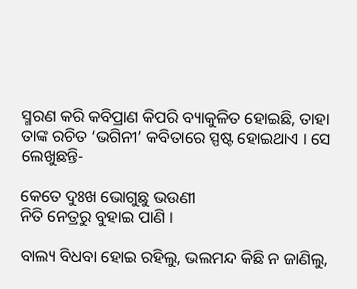ସ୍ମରଣ କରି କବିପ୍ରାଣ କିପରି ବ୍ୟାକୁଳିତ ହୋଇଛି, ତାହା ତାଙ୍କ ରଚିତ ‘ଭଗିନୀ’ କବିତାରେ ସ୍ପଷ୍ଟ ହୋଇଥାଏ । ସେ ଲେଖୁଛନ୍ତି-

କେତେ ଦୁଃଖ ଭୋଗୁଛୁ ଭଉଣୀ
ନିତି ନେତ୍ରରୁ ବୁହାଇ ପାଣି ।

ବାଲ୍ୟ ବିଧବା ହୋଇ ରହିଲୁ, ଭଲମନ୍ଦ କିଛି ନ ଜାଣିଲୁ,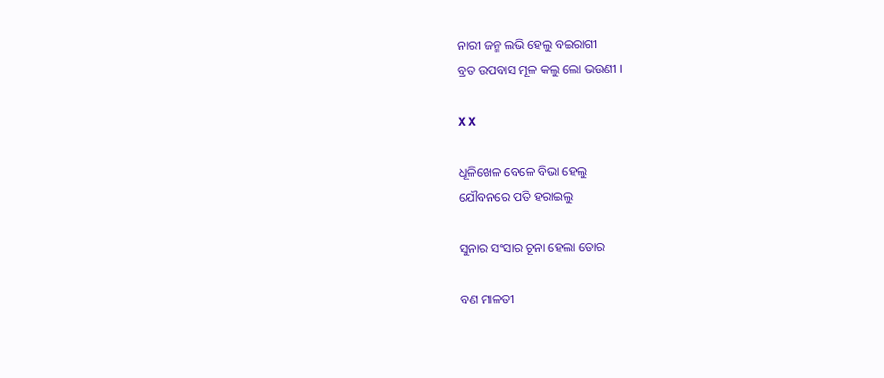ନାରୀ ଜନ୍ମ ଲଭି ହେଲୁ ବଇରାଗୀ
ବ୍ରତ ଉପବାସ ମୂଳ କଲୁ ଲୋ ଭଉଣୀ ।

X X

ଧୂଳିଖେଳ ବେଳେ ବିଭା ହେଲୁ
ଯୌବନରେ ପତି ହରାଇଲୁ

ସୁନାର ସଂସାର ଚୂନା ହେଲା ତୋର

ବଣ ମାଳତୀ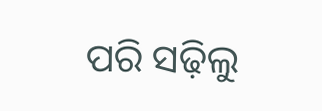ପରି ସଢ଼ିଲୁ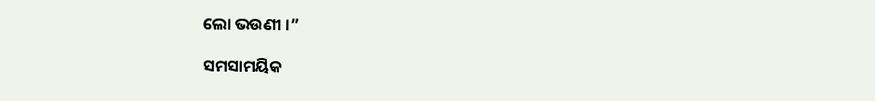ଲୋ ଭଉଣୀ ।”

ସମସାମୟିକ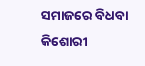ସମାଜରେ ବିଧବା କିଶୋରୀ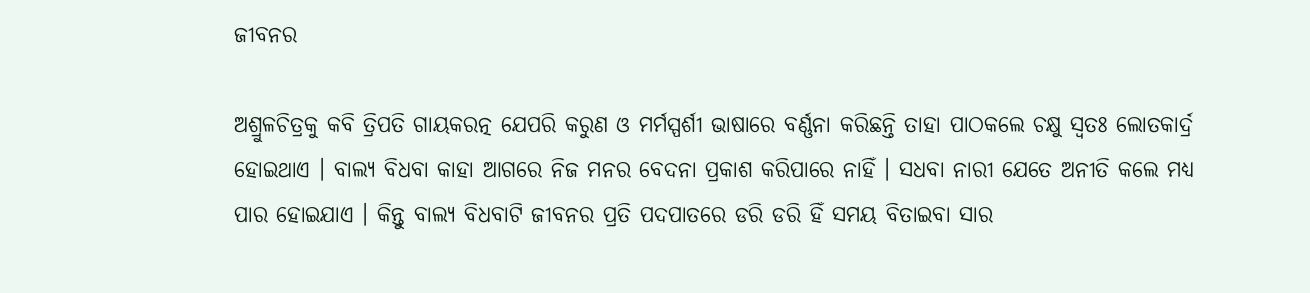ଜୀବନର

ଅଶ୍ରୁଳଚିତ୍ରକୁ କବି ତ୍ରିପତି ଗାୟକରତ୍ନ ଯେପରି କରୁଣ ଓ ମର୍ମସ୍ପର୍ଶୀ ଭାଷାରେ ବର୍ଣ୍ଣନା କରିଛନ୍ତି ତାହା ପାଠକଲେ ଚକ୍ଷୁ ସ୍ୱତଃ ଲୋତକାର୍ଦ୍ର ହୋଇଥାଏ । ବାଲ୍ୟ ବିଧବା କାହା ଆଗରେ ନିଜ ମନର ବେଦନା ପ୍ରକାଶ କରିପାରେ ନାହିଁ । ସଧବା ନାରୀ ଯେତେ ଅନୀତି କଲେ ମଧ୍ୟ ପାର ହୋଇଯାଏ । କିନ୍ତୁ ବାଲ୍ୟ ବିଧବାଟି ଜୀବନର ପ୍ରତି ପଦପାତରେ ଡରି ଡରି ହିଁ ସମୟ ବିତାଇବା ସାର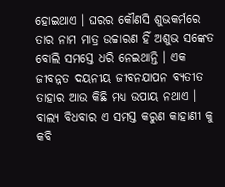ହୋଇଥାଏ । ଘରର କୌଣସି ଶୁଭକର୍ମରେ ତାର ନାମ ମାତ୍ର ଉଚ୍ଚାରଣ ହିଁ ଅଶୁଭ ସଙ୍କେତ ବୋଲି ସମସ୍ତେ ଧରି ନେଇଥାନ୍ତି । ଏକ ଜୀବନ୍ନତ ଦୟନୀୟ ଜୀବନଯାପନ ବ୍ୟତୀତ ତାହାର ଆଉ କିଛି ମଧ୍ୟ ଉପାୟ ନଥାଏ । ବାଲ୍ୟ ବିଧବାର ଏ ସମସ୍ତ କରୁଣ କାହାଣୀ କୁ କବି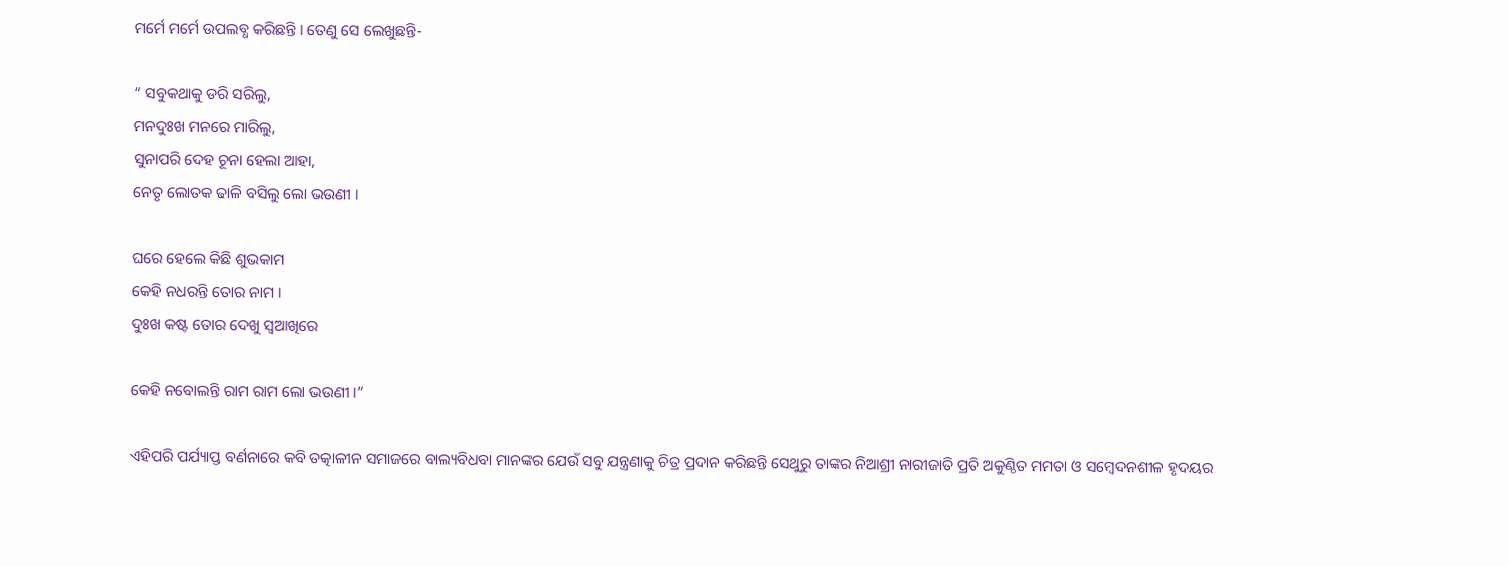ମର୍ମେ ମର୍ମେ ଉପଲବ୍ଧ କରିଛନ୍ତି । ତେଣୁ ସେ ଲେଖୁଛନ୍ତି-

“ ସବୁକଥାକୁ ଡରି ସରିଲୁ,
ମନଦୁଃଖ ମନରେ ମାରିଲୁ,
ସୁନାପରି ଦେହ ଚୂନା ହେଲା ଆହା,
ନେତୃ ଲୋତକ ଢାଳି ବସିଲୁ ଲୋ ଭଉଣୀ ।

ଘରେ ହେଲେ କିଛି ଶୁଭକାମ
କେହି ନଧରନ୍ତି ତୋର ନାମ ।
ଦୁଃଖ କଷ୍ଟ ତୋର ଦେଖୁ ସ୍ଵଆଖିରେ

କେହି ନବୋଲନ୍ତି ରାମ ରାମ ଲୋ ଭଉଣୀ ।”

ଏହିପରି ପର୍ଯ୍ୟାପ୍ତ ବର୍ଣନାରେ କବି ତତ୍କାଳୀନ ସମାଜରେ ବାଲ୍ୟବିଧବା ମାନଙ୍କର ଯେଉଁ ସବୁ ଯନ୍ତ୍ରଣାକୁ ଚିତ୍ର ପ୍ରଦାନ କରିଛନ୍ତି ସେଥୁରୁ ତାଙ୍କର ନିଆଶ୍ରୀ ନାରୀଜାତି ପ୍ରତି ଅକୁଣ୍ଠିତ ମମତା ଓ ସମ୍ବେଦନଶୀଳ ହୃଦୟର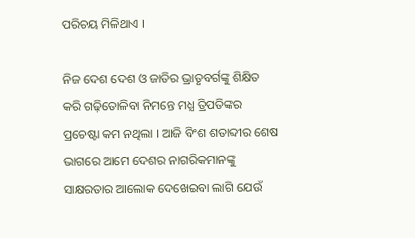ପରିଚୟ ମିଳିଥାଏ ।

ନିଜ ଦେଶ ଦେଶ ଓ ଜାତିର ଭ୍ରାତୃବର୍ଗଙ୍କୁ ଶିକ୍ଷିତ କରି ଗଢ଼ିତୋଳିବା ନିମନ୍ତେ ମଧ୍ଯ ତ୍ରିପତିଙ୍କର ପ୍ରଚେଷ୍ଟା କମ ନଥିଲା । ଆଜି ବିଂଶ ଶତାବ୍ଦୀର ଶେଷ ଭାଗରେ ଆମେ ଦେଶର ନାଗରିକମାନଙ୍କୁ ସାକ୍ଷରତାର ଆଲୋକ ଦେଖେଇବା ଲାଗି ଯେଉଁ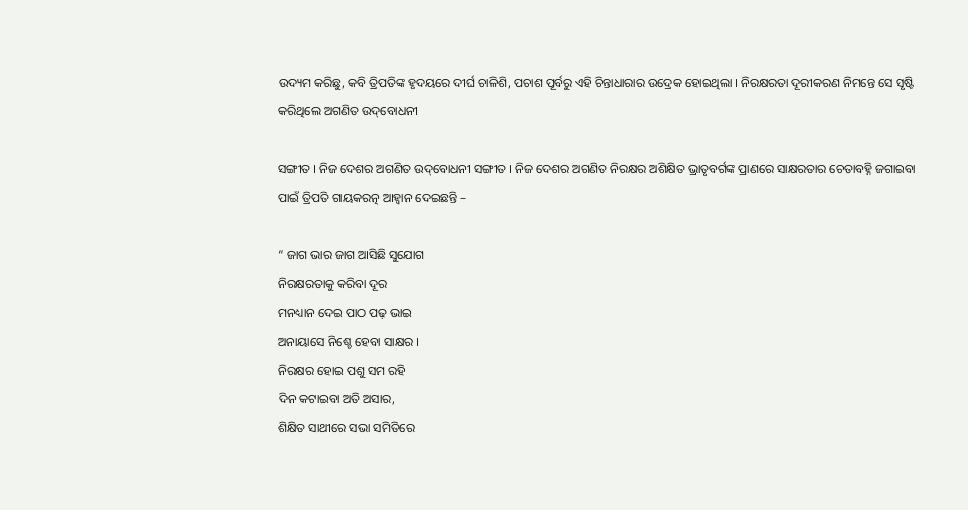ଉଦ୍ୟମ କରିଛୁ, କବି ତ୍ରିପତିଙ୍କ ହୃଦୟରେ ଦୀର୍ଘ ଚାଳିଶି, ପଚାଶ ପୂର୍ବରୁ ଏହି ଚିନ୍ତାଧାରାର ଉଦ୍ରେକ ହୋଇଥିଲା । ନିରକ୍ଷରତା ଦୂରୀକରଣ ନିମନ୍ତେ ସେ ସୃଷ୍ଟି କରିଥିଲେ ଅଗଣିତ ଉଦ୍‌ବୋଧନୀ

ସଙ୍ଗୀତ । ନିଜ ଦେଶର ଅଗଣିତ ଉଦ୍‌ବୋଧନୀ ସଙ୍ଗୀତ । ନିଜ ଦେଶର ଅଗଣିତ ନିରକ୍ଷର ଅଶିକ୍ଷିତ ଭ୍ରାତୃବର୍ଗଙ୍କ ପ୍ରାଣରେ ସାକ୍ଷରତାର ଚେତାବହ୍ନି ଜଗାଇବା ପାଇଁ ତ୍ରିପତି ଗାୟକରତ୍ନ ଆହ୍ବାନ ଦେଇଛନ୍ତି –

“ ଜାଗ ଭାର ଜାଗ ଆସିଛି ସୁଯୋଗ
ନିରକ୍ଷରତାକୁ କରିବା ଦୂର
ମନଧ୍ୟାନ ଦେଇ ପାଠ ପଢ଼ ଭାଇ
ଅନାୟାସେ ନିଶ୍ଚେ ହେବା ସାକ୍ଷର ।
ନିରକ୍ଷର ହୋଇ ପଶୁ ସମ ରହି
ଦିନ କଟାଇବା ଅତି ଅସାର,
ଶିକ୍ଷିତ ସାଥୀରେ ସଭା ସମିତିରେ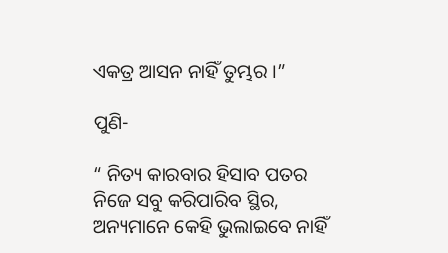ଏକତ୍ର ଆସନ ନାହିଁ ତୁମ୍ଭର ।”

ପୁଣି-

“ ନିତ୍ୟ କାରବାର ହିସାବ ପତର
ନିଜେ ସବୁ କରିପାରିବ ସ୍ଥିର,
ଅନ୍ୟମାନେ କେହି ଭୁଲାଇବେ ନାହିଁ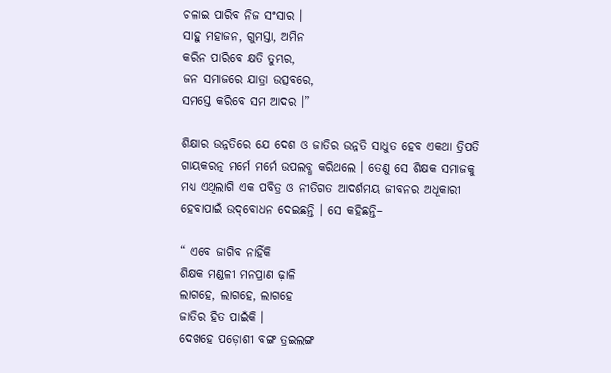ଚଳାଇ ପାରିବ ନିଜ ସଂସାର ।
ସାହୁ ମହାଜନ, ଗୁମସ୍ତା, ଅମିନ
କରିନ ପାରିବେ କ୍ଷତି ତୁମ୍ଭର,
ଜନ ସମାଜରେ ଯାତ୍ରା ଉତ୍ସବରେ,
ସମସ୍ତେ କରିବେ ସମ ଆଦର ।”

ଶିକ୍ଷାର ଉନ୍ନତିରେ ଯେ ଦେଶ ଓ ଜାତିର ଉନ୍ନତି ସାଧୁତ ହେବ ଏକଥା ତ୍ରିପତି ଗାୟକରତ୍ନ ମର୍ମେ ମର୍ମେ ଉପଲବ୍ଧ କରିଥଲେ । ତେଣୁ ସେ ଶିକ୍ଷକ ସମାଜକୁ ମଧ୍ୟ ଏଥିଲାଗି ଏକ ପବିତ୍ର ଓ ନୀତିଗତ ଆଦର୍ଶମୟ ଜୀବନର ଅଧୂକାରୀ ହେବାପାଇଁ ଉଦ୍‌ବୋଧନ ଦେଇଛନ୍ତି । ସେ କହିଛନ୍ତି–

“ ଏବେ ଜାଗିବ ନାହିଁକି
ଶିକ୍ଷକ ମଣ୍ଡଳୀ ମନପ୍ରାଣ ଢ଼ାଳି
ଲାଗହେ, ଲାଗହେ, ଲାଗହେ
ଜାତିର ହିତ ପାଇଁକି ।
ଦେଖହେ ପଡ଼ୋଶୀ ବଙ୍ଗ ତ୍ରଇଲଙ୍ଗ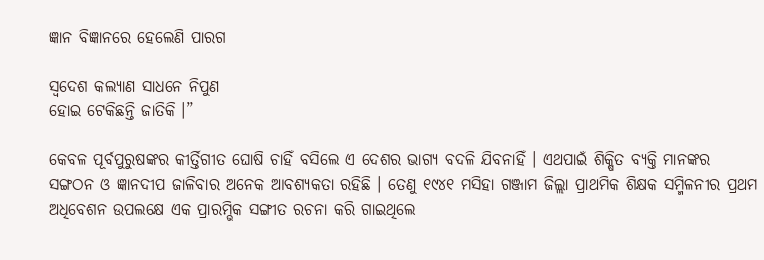ଜ୍ଞାନ ବିଜ୍ଞାନରେ ହେଲେଣି ପାରଗ

ସ୍ଵଦେଶ କଲ୍ୟାଣ ସାଧନେ ନିପୁଣ
ହୋଇ ଟେକିଛନ୍ତି ଜାତିକି ।”

କେବଳ ପୂର୍ବପୁରୁଷଙ୍କର କୀର୍ତ୍ତିଗୀତ ଘୋଷି ଚାହିଁ ବସିଲେ ଏ ଦେଶର ଭାଗ୍ୟ ବଦଳି ଯିବନାହିଁ । ଏଥପାଇଁ ଶିକ୍ଷିତ ବ୍ୟକ୍ତି ମାନଙ୍କର ସଙ୍ଗଠନ ଓ ଜ୍ଞାନଦୀପ ଜାଳିବାର ଅନେକ ଆବଶ୍ୟକତା ରହିଛି । ତେଣୁ ୧୯୪୧ ମସିହା ଗଞ୍ଜାମ ଜିଲ୍ଲା ପ୍ରାଥମିକ ଶିକ୍ଷକ ସମ୍ମିଳନୀର ପ୍ରଥମ ଅଧିବେଶନ ଉପଲକ୍ଷେ ଏକ ପ୍ରାରମ୍ଭିକ ସଙ୍ଗୀତ ରଚନା କରି ଗାଇଥିଲେ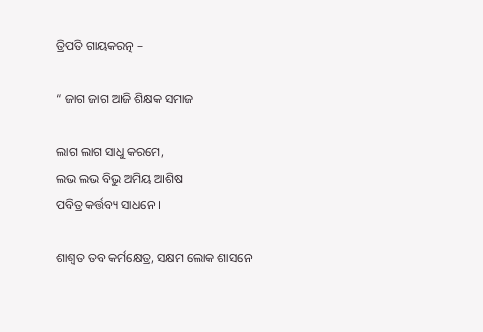ତ୍ରିପତି ଗାୟକରତ୍ନ –

“ ଜାଗ ଜାଗ ଆଜି ଶିକ୍ଷକ ସମାଜ

ଲାଗ ଲାଗ ସାଧୁ କରମେ,
ଲଭ ଲଭ ବିଭୁ ଅମିୟ ଆଶିଷ
ପବିତ୍ର କର୍ତ୍ତବ୍ୟ ସାଧନେ ।

ଶାଶ୍ଵତ ତବ କର୍ମକ୍ଷେତ୍ର, ସକ୍ଷମ ଲୋକ ଶାସନେ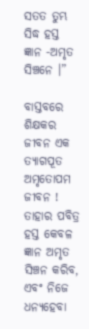ସତତ ତୁମ୍ଭ ସିଦ୍ଧ ହସ୍ତ ଜ୍ଞାନ -ଅମୃତ ସିଞ୍ଚନେ ।”

ବାସ୍ତବରେ ଶିକ୍ଷକର ଜୀବନ ଏକ ତ୍ୟାଗପୂତ ଅମୃତୋପମ ଜୀବନ ! ତାହାର ପବିତ୍ର ହସ୍ତ କେବଳ ଜ୍ଞାନ ଅମୃତ ସିଞ୍ଚନ କରିବ, ଏବଂ ନିଜେ ଧନ୍ୟହେବା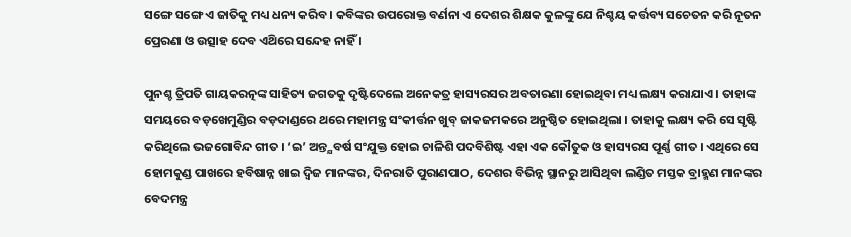ସଙ୍ଗେ ସଙ୍ଗେ ଏ ଜାତିକୁ ମଧ୍ୟ ଧନ୍ୟ କରିବ । କବିଙ୍କର ଉପରୋକ୍ତ ବର୍ଣନା ଏ ଦେଶର ଶିକ୍ଷକ କୁଳଙ୍କୁ ଯେ ନିଶ୍ଚୟ କର୍ତ୍ତବ୍ୟ ସଚେତନ କରି ନୂତନ ପ୍ରେରଣା ଓ ଉତ୍ସାହ ଦେବ ଏଥ‌ିରେ ସନ୍ଦେହ ନାହିଁ ।

ପୁନଶ୍ଚ ତ୍ରିପତି ଗାୟକରତ୍ନଙ୍କ ସାହିତ୍ୟ ଜଗତକୁ ଦୃଷ୍ଟିଦେଲେ ଅନେକତ୍ର ହାସ୍ୟରସର ଅବତାରଣା ହୋଇଥିବା ମଧ୍ୟ ଲକ୍ଷ୍ୟ କରାଯାଏ । ତାହାଙ୍କ ସମୟରେ ବଡ଼ଖେମୁଣ୍ଡିର ବଡ଼ଦାଣ୍ଡରେ ଥରେ ମହାମନ୍ତ୍ର ସଂକୀର୍ତ୍ତନ ଖୁବ୍ ଜାକଜମକରେ ଅନୁଷ୍ଠିତ ହୋଇଥିଲା । ତାହାକୁ ଲକ୍ଷ୍ୟ କରି ସେ ସୃଷ୍ଟି କରିଥିଲେ ଭଜଗୋବିନ୍ଦ ଗୀତ । ‘ଇ’ ଅନ୍ତ୍ଯବର୍ଷ ସଂଯୁକ୍ତ ହୋଇ ଚାଳିଶି ପଦବିଶିଷ୍ଟ ଏହା ଏକ କୌତୁକ ଓ ହାସ୍ୟରସ ପୂର୍ଣ୍ଣ ଗୀତ । ଏଥିରେ ସେ ହୋମକୁଣ୍ଡ ପାଖରେ ହବିଷାନ୍ନ ଖାଇ ଦ୍ଵିଜ ମାନଙ୍କର, ଦିନରାତି ପୁରାଣପାଠ, ଦେଶର ବିଭିନ୍ନ ସ୍ଥାନରୁ ଆସିଥିବା ଲଣ୍ଡିତ ମସ୍ତକ ବ୍ରାହ୍ମଣ ମାନଙ୍କର ବେଦମନ୍ତ୍ର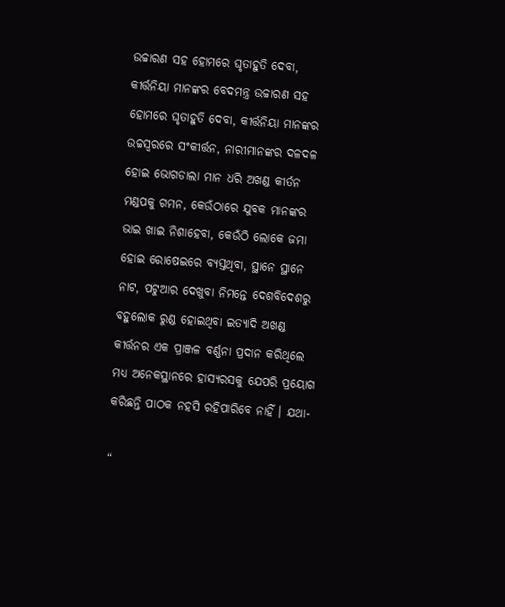ଉଚ୍ଚାରଣ ସହ ହୋମରେ ଘୃତାହୁତି ଦେବା, କୀର୍ତ୍ତନିୟା ମାନଙ୍କର ବେଦମନ୍ତ୍ର ଉଚ୍ଚାରଣ ସହ ହୋମରେ ଘୃତାହୁତି ଦେବା, କୀର୍ତ୍ତନିୟା ମାନଙ୍କର ଉଚ୍ଚସ୍ୱରରେ ସଂକୀର୍ତ୍ତନ, ନାରୀମାନଙ୍କର ଦଳଦଳ ହୋଇ ଭୋଗଡାଲା ମାନ ଧରି ଅଖଣ୍ଡ କୀର୍ତନ ମଣ୍ଡପକୁ ଗମନ, କେଉଁଠାରେ ଯୁବକ ମାନଙ୍କର ଭାଇ ଖାଇ ନିଶାହେବା, କେଉଁଠି ଲୋକେ ଜମା ହୋଇ ରୋଷେଇରେ ବ୍ୟସ୍ତଥିବା, ସ୍ଥାନେ ସ୍ଥାନେ ନାଟ, ପଟୁଆର ଦେଖୁବା ନିମନ୍ତେ ଦେଶବିଦେଶରୁ ବହୁଲୋକ ରୁଣ୍ଡ ହୋଇଥିବା ଇତ୍ୟାଦି ଅଖଣ୍ଡ କୀର୍ତ୍ତନର ଏକ ପ୍ରାଞ୍ଜଳ ବର୍ଣ୍ଣନା ପ୍ରଦାନ କରିଥିଲେ ମଧ୍ୟ ଅନେକସ୍ଥାନରେ ହାସ୍ୟରସକୁ ଯେପରି ପ୍ରୟୋଗ କରିଛନ୍ତି ପାଠକ ନହସି ରହିପାରିବେ ନାହିଁ । ଯଥା-

“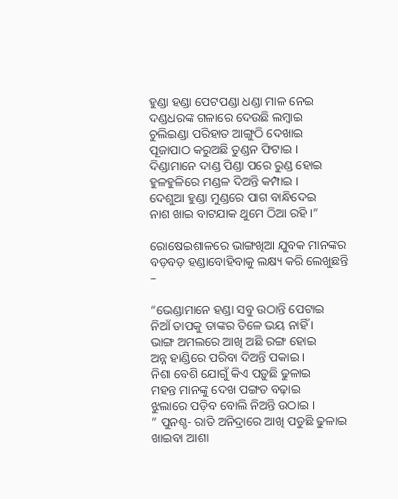ହୁଣ୍ଡା ହଣ୍ଡା ପେଟପଣ୍ଡା ଧଣ୍ଡା ମାଳ ନେଇ
ଦଣ୍ଡଧରଙ୍କ ଗଳାରେ ଦେଉଛି ଲମ୍ବାଇ
ଚୁଲିଇଣ୍ଡା ପରିହାତ ଆଙ୍ଗୁଠି ଦେଖାଇ
ପୂଜାପାଠ କରୁଅଛି ତୁଣ୍ଡନ ଫିଟାଇ ।
ଦିଣ୍ଡାମାନେ ଦାଣ୍ଡ ପିଣ୍ଡା ପରେ ରୁଣ୍ଡ ହୋଇ ହୁଳହୁଳିରେ ମଣ୍ଡଳ ଦିଅନ୍ତି କମ୍ପାଇ ।
ଦେଶୁଆ ହୁଣ୍ଡା ମୁଣ୍ଡରେ ପାଗ ବାନ୍ଧିଦେଇ
ନାଶ ଖାଇ ବାଟଯାକ ଥୁମେ ଠିଆ ରହି ।”

ରୋଷେଇଶାଳରେ ଭାଙ୍ଗଖିଆ ଯୁବକ ମାନଙ୍କର ବଡ଼ବଡ଼ ହଣ୍ଡାବୋହିବାକୁ ଲକ୍ଷ୍ୟ କରି ଲେଖୁଛନ୍ତି –

“ଭେଣ୍ଡାମାନେ ହଣ୍ଡା ସବୁ ଉଠାନ୍ତି ପେଟାଇ
ନିଆଁ ତାପକୁ ତାଙ୍କର ତିଳେ ଭୟ ନାହିଁ ।
ଭାଙ୍ଗ ଅମଲରେ ଆଖି ଅଛି ରଙ୍ଗ ହୋଇ
ଅନ୍ନ ହାଣ୍ଡିରେ ପରିବା ଦିଅନ୍ତି ପକାଇ ।
ନିଶା ବେଶି ଯୋଗୁଁ କିଏ ପଡ଼ୁଛି ଢୁଳାଇ
ମହନ୍ତ ମାନଙ୍କୁ ଦେଖ ପଙ୍ଗତ ବଢ଼ାଇ
ଝୁଲାରେ ପଡ଼ିବ ବୋଲି ନିଅନ୍ତି ଉଠାଇ ।
” ପୁନଶ୍ଚ- ରାତି ଅନିଦ୍ରାରେ ଆଖି ପଡୁଛି ଢୁଳାଇ
ଖାଇବା ଆଶା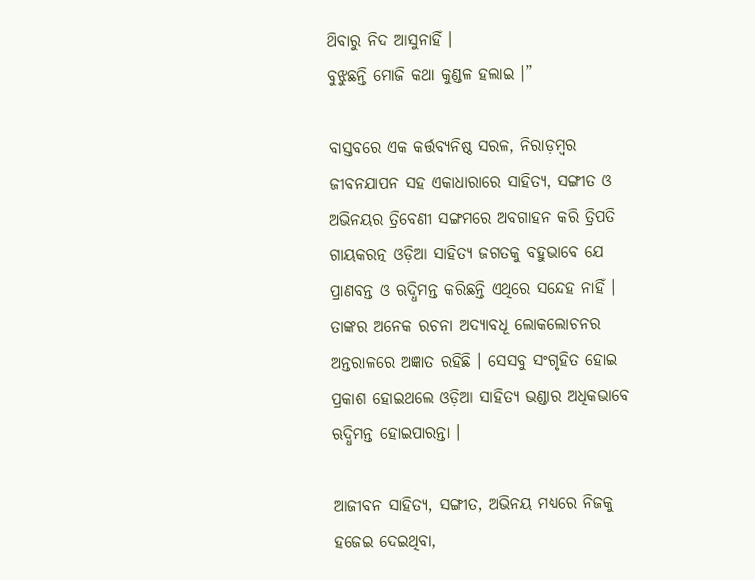ଥ‌ିବାରୁ ନିଦ ଆସୁନାହିଁ ।
ବୁଝୁଛନ୍ତି ମୋଜି କଥା କୁଣ୍ଡଳ ହଲାଇ ।”

ବାସ୍ତବରେ ଏକ କର୍ତ୍ତବ୍ୟନିଷ୍ଠ ସରଳ, ନିରାଡ଼ମ୍ବର ଜୀବନଯାପନ ସହ ଏକାଧାରାରେ ସାହିତ୍ୟ, ସଙ୍ଗୀତ ଓ ଅଭିନୟର ତ୍ରିବେଣୀ ସଙ୍ଗମରେ ଅବଗାହନ କରି ତ୍ରିପତି ଗାୟକରତ୍ନ ଓଡ଼ିଆ ସାହିତ୍ୟ ଜଗତକୁ ବହୁଭାବେ ଯେ ପ୍ରାଣବନ୍ତ ଓ ଋଦ୍ଧିମନ୍ତ କରିଛନ୍ତି ଏଥିରେ ସନ୍ଦେହ ନାହିଁ । ତାଙ୍କର ଅନେକ ରଚନା ଅଦ୍ୟାବଧୂ ଲୋକଲୋଚନର ଅନ୍ତରାଳରେ ଅଜ୍ଞାତ ରହିଛି । ସେସବୁ ସଂଗୃହିତ ହୋଇ ପ୍ରକାଶ ହୋଇଥଲେ ଓଡ଼ିଆ ସାହିତ୍ୟ ଭଣ୍ଡାର ଅଧିକଭାବେ ଋଦ୍ଧିମନ୍ତ ହୋଇପାରନ୍ତା ।

ଆଜୀବନ ସାହିତ୍ୟ, ସଙ୍ଗୀତ, ଅଭିନୟ ମଧ୍ଯରେ ନିଜକୁ ହଜେଇ ଦେଇଥିବା,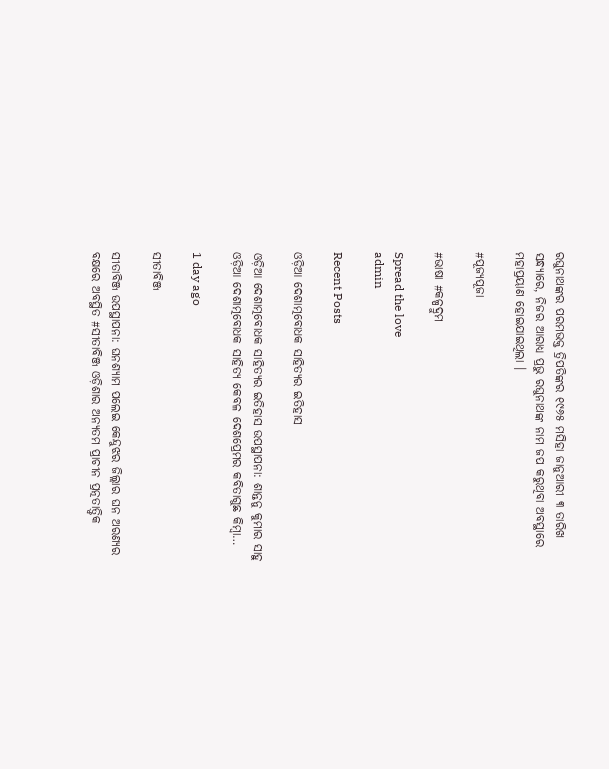ରଘୁନାଥଙ୍କର ପରମଭକ୍ତ ତ୍ରିପତିଙ୍କର ୧୯୬୫ ମସିହା ଜାନୁଆରୀ ୩ ତାରିଖ ସନ୍ଧ୍ୟାରେ, ନିଜର ଆରାଧ୍ଯ ପ୍ରଭୁ ରଘୁନାଥଙ୍କ ନାମ ଜପ କରୁଥିବା ଅବସ୍ଥାରେ ମହାପ୍ରୟାଣ ହୋଇଯାଇଥିଲା ।

#ପୂଜ୍ୟପୂଜା

#ଭାଷା #କଳ୍ପଦ୍ରୁମ

Spread the love
admin

Recent Posts

ଓଡ଼ିଆ ଦେଶାତ୍ମବୋଧକ ସାହିତ୍ୟର ଇତିହାସ

ଓଡ଼ିଆ ଦେଶାତ୍ମବୋଧକ ସାହିତ୍ୟର ଇତିହାସ ଉପସ୍ଥାପନା: ଶାନ୍ତନୁ କୁମାର ସାହୁ ଓଡ଼ିଆ ଦେଶାତ୍ମବୋଧକ ସାହିତ୍ୟ କେବଳ ଦେଶପ୍ରେମର କବିତାଗୁଛ କିମ୍ବା…

1 day ago

ସୀତାବିଞ୍ଜ

ସୀତାବିଞ୍ଜ ଉପସ୍ଥାପନା: ଘନଶ୍ୟାମ ପଲେଇ କେନ୍ଦୁଝର ଜିଲ୍ଲାର ଘନ ଅରଣ୍ୟର ବକ୍ଷରେ ଅବସ୍ଥିତ #ସୀତାବିଞ୍ଜ ଓଡ଼ିଶାର ଅନ୍ୟତମ ପ୍ରାଚୀନ ପ୍ରତ୍ନତାତ୍ତ୍ୱିକ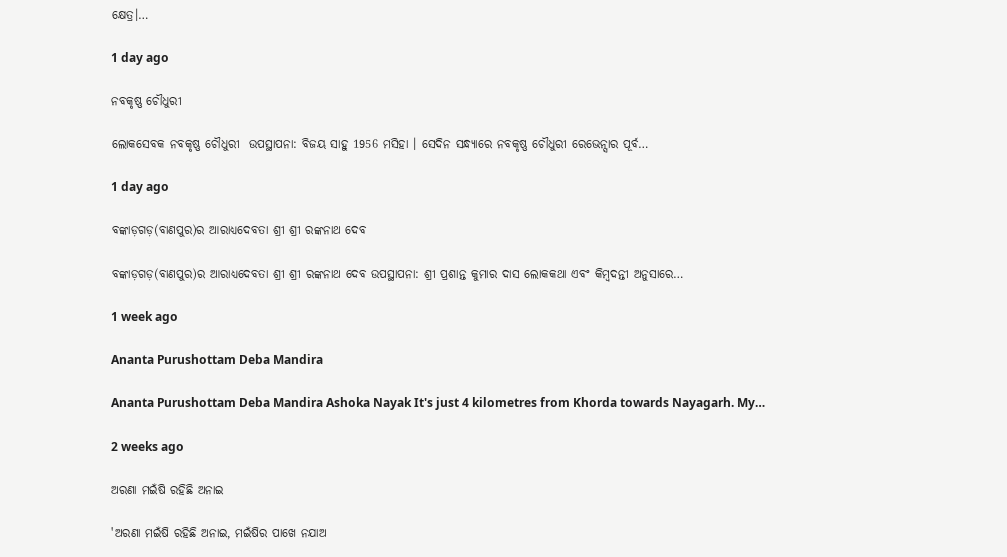କ୍ଷେତ୍ର।…

1 day ago

ନବକୃଷ୍ଣ ଚୌଧୁରୀ

ଲୋକସେବକ ନବକୃଷ୍ଣ ଚୌଧୁରୀ  ଉପସ୍ଥାପନା: ବିଜୟ ସାହୁ 1956 ମସିହା । ସେଦିନ ସନ୍ଧ୍ୟାରେ ନବକୃଷ୍ଣ ଚୌଧୁରୀ ରେଭେନ୍ସାର ପୂର୍ବ…

1 day ago

ବଙ୍କାଡ଼ଗଡ଼(ବାଣପୁର)ର ଆରାଧ୍ୟଦେବତା ଶ୍ରୀ ଶ୍ରୀ ରଙ୍କନାଥ ଦେବ

ବଙ୍କାଡ଼ଗଡ଼(ବାଣପୁର)ର ଆରାଧ୍ୟଦେବତା ଶ୍ରୀ ଶ୍ରୀ ରଙ୍କନାଥ ଦେବ ଉପସ୍ଥାପନା: ଶ୍ରୀ ପ୍ରଶାନ୍ତ କୁମାର ଦାସ ଲୋକକଥା ଏବଂ କିମ୍ବଦନ୍ତୀ ଅନୁସାରେ…

1 week ago

Ananta Purushottam Deba Mandira

Ananta Purushottam Deba Mandira Ashoka Nayak It's just 4 kilometres from Khorda towards Nayagarh. My…

2 weeks ago

ଅରଣା ମଇଁଷି ରହିଛି ଅନାଇ

'ଅରଣା ମଇଁଷି ରହିଛି ଅନାଇ, ମଇଁଷିର ପାଖେ ନଯାଅ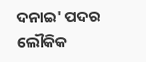ଦନାଇ' ପଦର ଲୌକିକ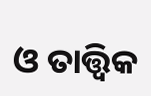ଓ ତାତ୍ତ୍ଵିକ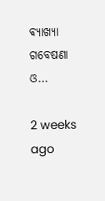ଵ୍ୟାଖ୍ୟା ଗବେଷଣା ଓ…

2 weeks ago